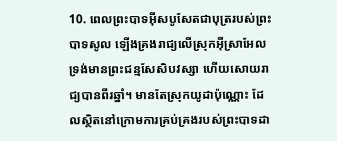10. ពេលព្រះបាទអ៊ីសបូសែតជាបុត្ររបស់ព្រះបាទសូល ឡើងគ្រងរាជ្យលើស្រុកអ៊ីស្រាអែល ទ្រង់មានព្រះជន្មសែសិបវស្សា ហើយសោយរាជ្យបានពីរឆ្នាំ។ មានតែស្រុកយូដាប៉ុណ្ណោះ ដែលស្ថិតនៅក្រោមការគ្រប់គ្រងរបស់ព្រះបាទដា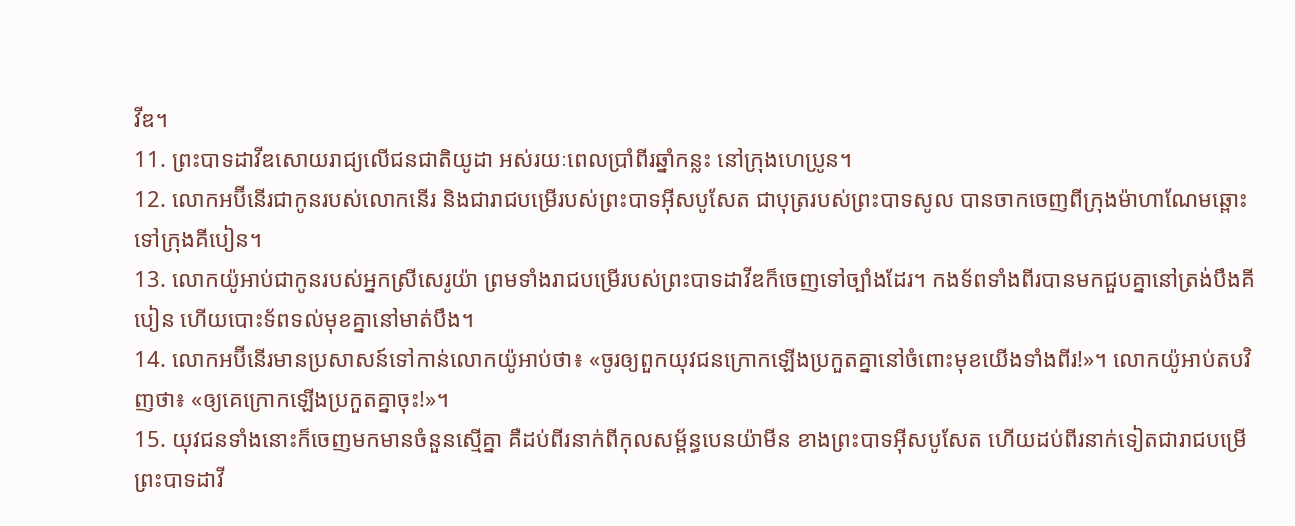វីឌ។
11. ព្រះបាទដាវីឌសោយរាជ្យលើជនជាតិយូដា អស់រយៈពេលប្រាំពីរឆ្នាំកន្លះ នៅក្រុងហេប្រូន។
12. លោកអប៊ីនើរជាកូនរបស់លោកនើរ និងជារាជបម្រើរបស់ព្រះបាទអ៊ីសបូសែត ជាបុត្ររបស់ព្រះបាទសូល បានចាកចេញពីក្រុងម៉ាហាណែមឆ្ពោះទៅក្រុងគីបៀន។
13. លោកយ៉ូអាប់ជាកូនរបស់អ្នកស្រីសេរូយ៉ា ព្រមទាំងរាជបម្រើរបស់ព្រះបាទដាវីឌក៏ចេញទៅច្បាំងដែរ។ កងទ័ពទាំងពីរបានមកជួបគ្នានៅត្រង់បឹងគីបៀន ហើយបោះទ័ពទល់មុខគ្នានៅមាត់បឹង។
14. លោកអប៊ីនើរមានប្រសាសន៍ទៅកាន់លោកយ៉ូអាប់ថា៖ «ចូរឲ្យពួកយុវជនក្រោកឡើងប្រកួតគ្នានៅចំពោះមុខយើងទាំងពីរ!»។ លោកយ៉ូអាប់តបវិញថា៖ «ឲ្យគេក្រោកឡើងប្រកួតគ្នាចុះ!»។
15. យុវជនទាំងនោះក៏ចេញមកមានចំនួនស្មើគ្នា គឺដប់ពីរនាក់ពីកុលសម្ព័ន្ធបេនយ៉ាមីន ខាងព្រះបាទអ៊ីសបូសែត ហើយដប់ពីរនាក់ទៀតជារាជបម្រើព្រះបាទដាវី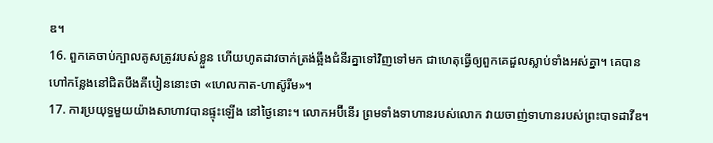ឌ។
16. ពួកគេចាប់ក្បាលគូសត្រូវរបស់ខ្លួន ហើយហូតដាវចាក់ត្រង់ឆ្អឹងជំនីរគ្នាទៅវិញទៅមក ជាហេតុធ្វើឲ្យពួកគេដួលស្លាប់ទាំងអស់គ្នា។ គេបានហៅកន្លែងនៅជិតបឹងគីបៀននោះថា «ហេលកាត-ហាស៊ូរីម»។
17. ការប្រយុទ្ធមួយយ៉ាងសាហាវបានផ្ទុះឡើង នៅថ្ងៃនោះ។ លោកអប៊ីនើរ ព្រមទាំងទាហានរបស់លោក វាយចាញ់ទាហានរបស់ព្រះបាទដាវីឌ។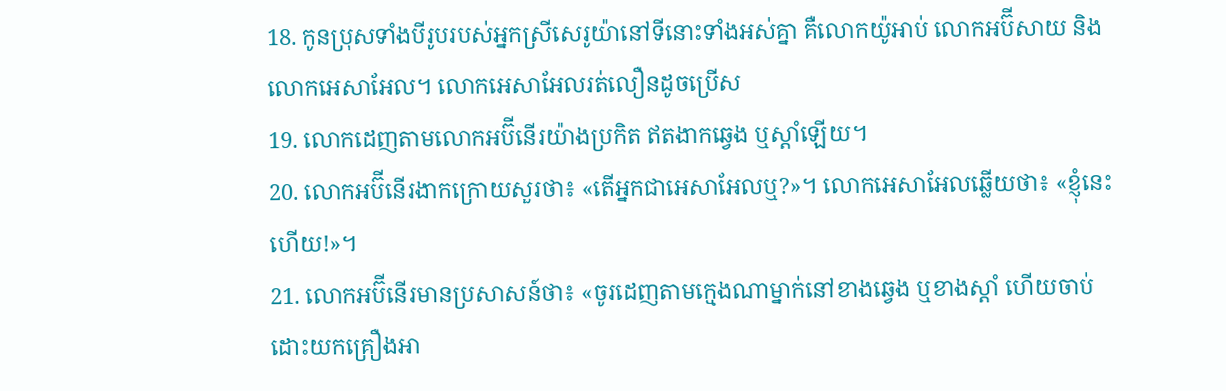18. កូនប្រុសទាំងបីរូបរបស់អ្នកស្រីសេរូយ៉ានៅទីនោះទាំងអស់គ្នា គឺលោកយ៉ូអាប់ លោកអប៊ីសាយ និងលោកអេសាអែល។ លោកអេសាអែលរត់លឿនដូចប្រើស
19. លោកដេញតាមលោកអប៊ីនើរយ៉ាងប្រកិត ឥតងាកឆ្វេង ឬស្ដាំឡើយ។
20. លោកអប៊ីនើរងាកក្រោយសួរថា៖ «តើអ្នកជាអេសាអែលឬ?»។ លោកអេសាអែលឆ្លើយថា៖ «ខ្ញុំនេះហើយ!»។
21. លោកអប៊ីនើរមានប្រសាសន៍ថា៖ «ចូរដេញតាមក្មេងណាម្នាក់នៅខាងឆ្វេង ឬខាងស្ដាំ ហើយចាប់ដោះយកគ្រឿងអា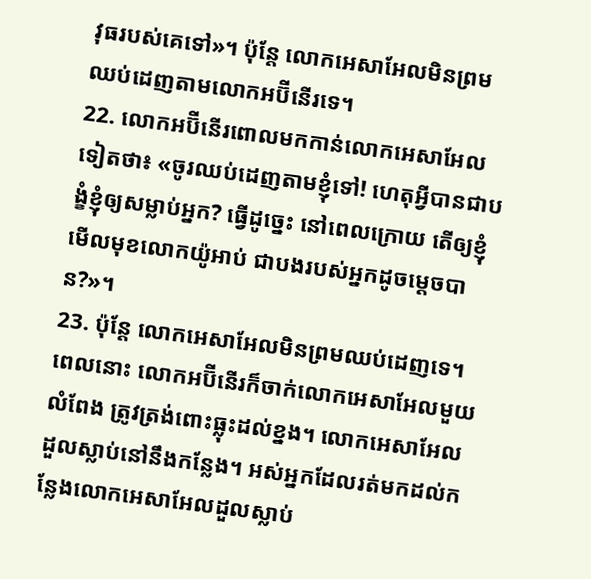វុធរបស់គេទៅ»។ ប៉ុន្តែ លោកអេសាអែលមិនព្រមឈប់ដេញតាមលោកអប៊ីនើរទេ។
22. លោកអប៊ីនើរពោលមកកាន់លោកអេសាអែលទៀតថា៖ «ចូរឈប់ដេញតាមខ្ញុំទៅ! ហេតុអ្វីបានជាបង្ខំខ្ញុំឲ្យសម្លាប់អ្នក? ធ្វើដូច្នេះ នៅពេលក្រោយ តើឲ្យខ្ញុំមើលមុខលោកយ៉ូអាប់ ជាបងរបស់អ្នកដូចម្ដេចបាន?»។
23. ប៉ុន្តែ លោកអេសាអែលមិនព្រមឈប់ដេញទេ។ ពេលនោះ លោកអប៊ីនើរក៏ចាក់លោកអេសាអែលមួយលំពែង ត្រូវត្រង់ពោះធ្លុះដល់ខ្នង។ លោកអេសាអែលដួលស្លាប់នៅនឹងកន្លែង។ អស់អ្នកដែលរត់មកដល់កន្លែងលោកអេសាអែលដួលស្លាប់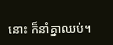នោះ ក៏នាំគ្នាឈប់។